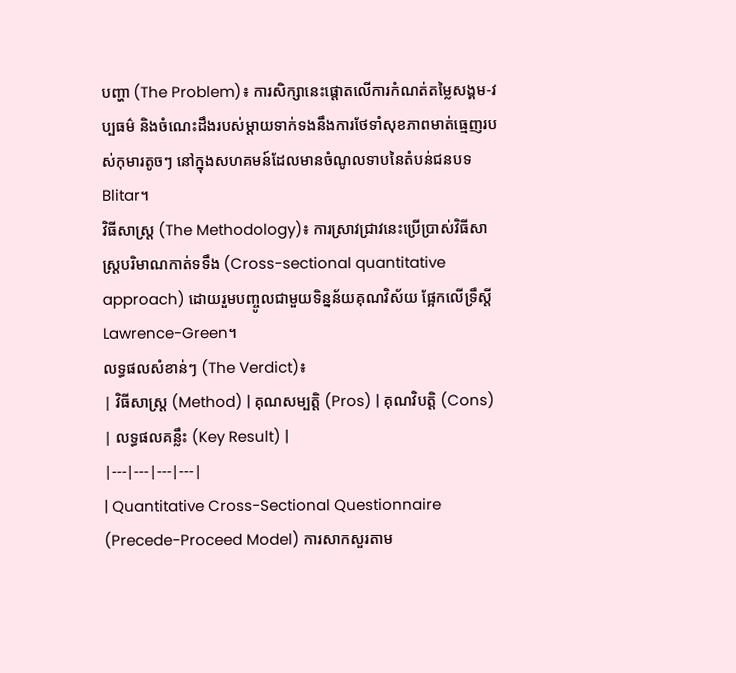បញ្ហា (The Problem)៖ ការសិក្សានេះផ្តោតលើការកំណត់តម្លៃសង្គម-វប្បធម៌ និងចំណេះដឹងរបស់ម្តាយទាក់ទងនឹងការថែទាំសុខភាពមាត់ធ្មេញរបស់កុមារតូចៗ នៅក្នុងសហគមន៍ដែលមានចំណូលទាបនៃតំបន់ជនបទ Blitar។
វិធីសាស្ត្រ (The Methodology)៖ ការស្រាវជ្រាវនេះប្រើប្រាស់វិធីសាស្ត្របរិមាណកាត់ទទឹង (Cross-sectional quantitative approach) ដោយរួមបញ្ចូលជាមួយទិន្នន័យគុណវិស័យ ផ្អែកលើទ្រឹស្តី Lawrence-Green។
លទ្ធផលសំខាន់ៗ (The Verdict)៖
| វិធីសាស្ត្រ (Method) | គុណសម្បត្តិ (Pros) | គុណវិបត្តិ (Cons) | លទ្ធផលគន្លឹះ (Key Result) |
|---|---|---|---|
| Quantitative Cross-Sectional Questionnaire (Precede-Proceed Model) ការសាកសួរតាម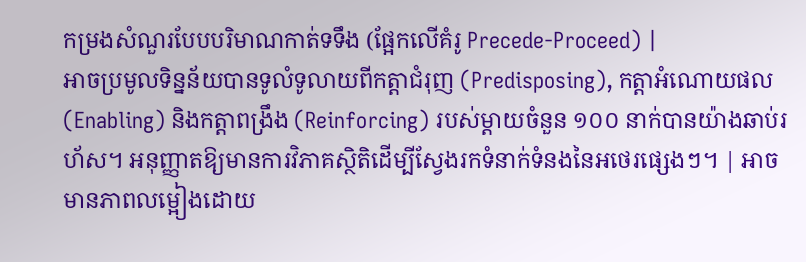កម្រងសំណួរបែបបរិមាណកាត់ទទឹង (ផ្អែកលើគំរូ Precede-Proceed) |
អាចប្រមូលទិន្នន័យបានទូលំទូលាយពីកត្តាជំរុញ (Predisposing), កត្តាអំណោយផល (Enabling) និងកត្តាពង្រឹង (Reinforcing) របស់ម្តាយចំនួន ១០០ នាក់បានយ៉ាងឆាប់រហ័ស។ អនុញ្ញាតឱ្យមានការវិភាគស្ថិតិដើម្បីស្វែងរកទំនាក់ទំនងនៃអថេរផ្សេងៗ។ | អាចមានភាពលម្អៀងដោយ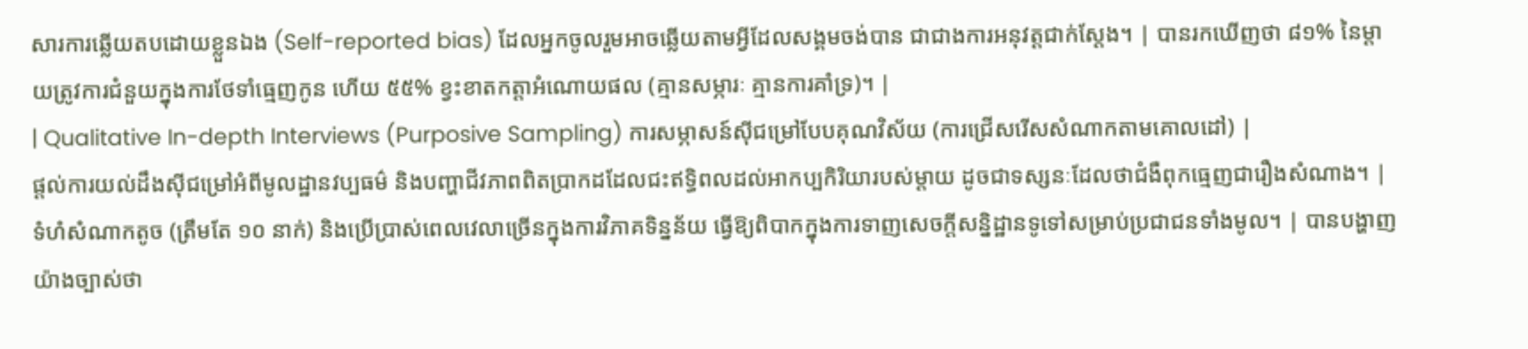សារការឆ្លើយតបដោយខ្លួនឯង (Self-reported bias) ដែលអ្នកចូលរួមអាចឆ្លើយតាមអ្វីដែលសង្គមចង់បាន ជាជាងការអនុវត្តជាក់ស្តែង។ | បានរកឃើញថា ៨១% នៃម្តាយត្រូវការជំនួយក្នុងការថែទាំធ្មេញកូន ហើយ ៥៥% ខ្វះខាតកត្តាអំណោយផល (គ្មានសម្ភារៈ គ្មានការគាំទ្រ)។ |
| Qualitative In-depth Interviews (Purposive Sampling) ការសម្ភាសន៍ស៊ីជម្រៅបែបគុណវិស័យ (ការជ្រើសរើសសំណាកតាមគោលដៅ) |
ផ្តល់ការយល់ដឹងស៊ីជម្រៅអំពីមូលដ្ឋានវប្បធម៌ និងបញ្ហាជីវភាពពិតប្រាកដដែលជះឥទ្ធិពលដល់អាកប្បកិរិយារបស់ម្តាយ ដូចជាទស្សនៈដែលថាជំងឺពុកធ្មេញជារឿងសំណាង។ | ទំហំសំណាកតូច (ត្រឹមតែ ១០ នាក់) និងប្រើប្រាស់ពេលវេលាច្រើនក្នុងការវិភាគទិន្នន័យ ធ្វើឱ្យពិបាកក្នុងការទាញសេចក្តីសន្និដ្ឋានទូទៅសម្រាប់ប្រជាជនទាំងមូល។ | បានបង្ហាញយ៉ាងច្បាស់ថា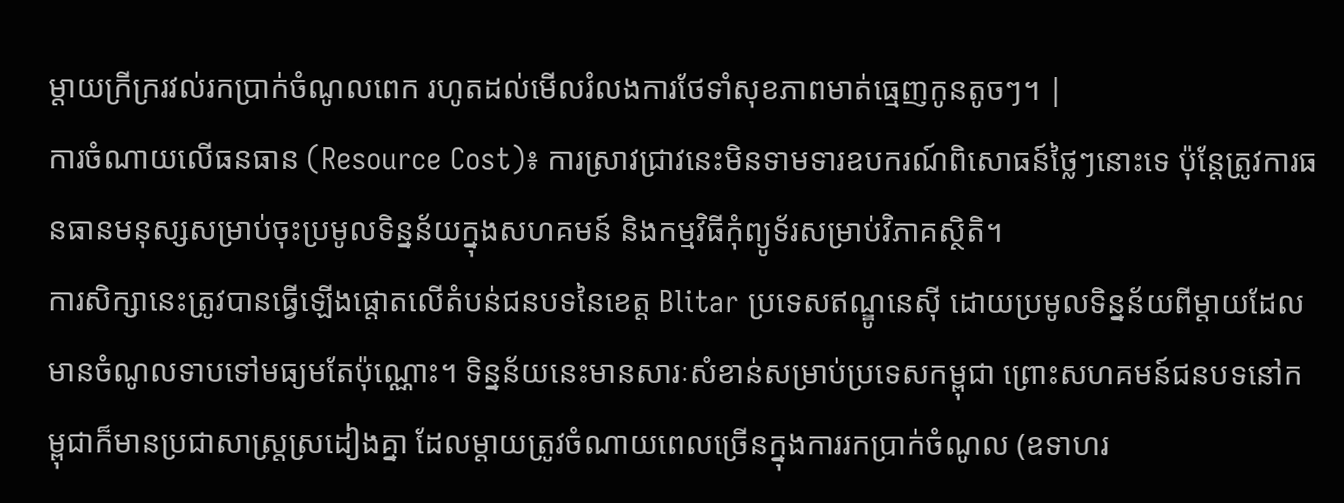ម្តាយក្រីក្ររវល់រកប្រាក់ចំណូលពេក រហូតដល់មើលរំលងការថែទាំសុខភាពមាត់ធ្មេញកូនតូចៗ។ |
ការចំណាយលើធនធាន (Resource Cost)៖ ការស្រាវជ្រាវនេះមិនទាមទារឧបករណ៍ពិសោធន៍ថ្លៃៗនោះទេ ប៉ុន្តែត្រូវការធនធានមនុស្សសម្រាប់ចុះប្រមូលទិន្នន័យក្នុងសហគមន៍ និងកម្មវិធីកុំព្យូទ័រសម្រាប់វិភាគស្ថិតិ។
ការសិក្សានេះត្រូវបានធ្វើឡើងផ្តោតលើតំបន់ជនបទនៃខេត្ត Blitar ប្រទេសឥណ្ឌូនេស៊ី ដោយប្រមូលទិន្នន័យពីម្តាយដែលមានចំណូលទាបទៅមធ្យមតែប៉ុណ្ណោះ។ ទិន្នន័យនេះមានសារៈសំខាន់សម្រាប់ប្រទេសកម្ពុជា ព្រោះសហគមន៍ជនបទនៅកម្ពុជាក៏មានប្រជាសាស្ត្រស្រដៀងគ្នា ដែលម្តាយត្រូវចំណាយពេលច្រើនក្នុងការរកប្រាក់ចំណូល (ឧទាហរ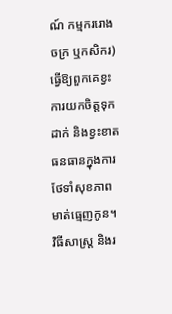ណ៍ កម្មកររោងចក្រ ឬកសិករ) ធ្វើឱ្យពួកគេខ្វះការយកចិត្តទុកដាក់ និងខ្វះខាតធនធានក្នុងការថែទាំសុខភាពមាត់ធ្មេញកូន។
វិធីសាស្ត្រ និងរ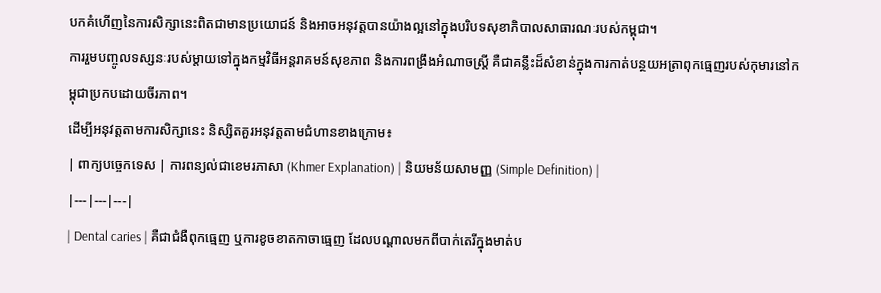បកគំហើញនៃការសិក្សានេះពិតជាមានប្រយោជន៍ និងអាចអនុវត្តបានយ៉ាងល្អនៅក្នុងបរិបទសុខាភិបាលសាធារណៈរបស់កម្ពុជា។
ការរួមបញ្ចូលទស្សនៈរបស់ម្តាយទៅក្នុងកម្មវិធីអន្តរាគមន៍សុខភាព និងការពង្រឹងអំណាចស្ត្រី គឺជាគន្លឹះដ៏សំខាន់ក្នុងការកាត់បន្ថយអត្រាពុកធ្មេញរបស់កុមារនៅកម្ពុជាប្រកបដោយចីរភាព។
ដើម្បីអនុវត្តតាមការសិក្សានេះ និស្សិតគួរអនុវត្តតាមជំហានខាងក្រោម៖
| ពាក្យបច្ចេកទេស | ការពន្យល់ជាខេមរភាសា (Khmer Explanation) | និយមន័យសាមញ្ញ (Simple Definition) |
|---|---|---|
| Dental caries | គឺជាជំងឺពុកធ្មេញ ឬការខូចខាតកាចាធ្មេញ ដែលបណ្តាលមកពីបាក់តេរីក្នុងមាត់ប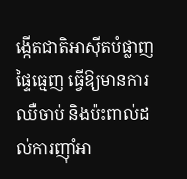ង្កើតជាតិអាស៊ីតបំផ្លាញផ្ទៃធ្មេញ ធ្វើឱ្យមានការឈឺចាប់ និងប៉ះពាល់ដល់ការញ៉ាំអា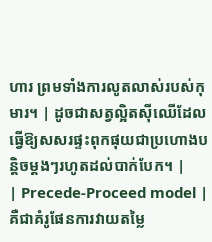ហារ ព្រមទាំងការលូតលាស់របស់កុមារ។ | ដូចជាសត្វល្អិតស៊ីឈើដែលធ្វើឱ្យសសរផ្ទះពុកផុយជាប្រហោងបន្តិចម្តងៗរហូតដល់បាក់បែក។ |
| Precede-Proceed model | គឺជាគំរូផែនការវាយតម្លៃ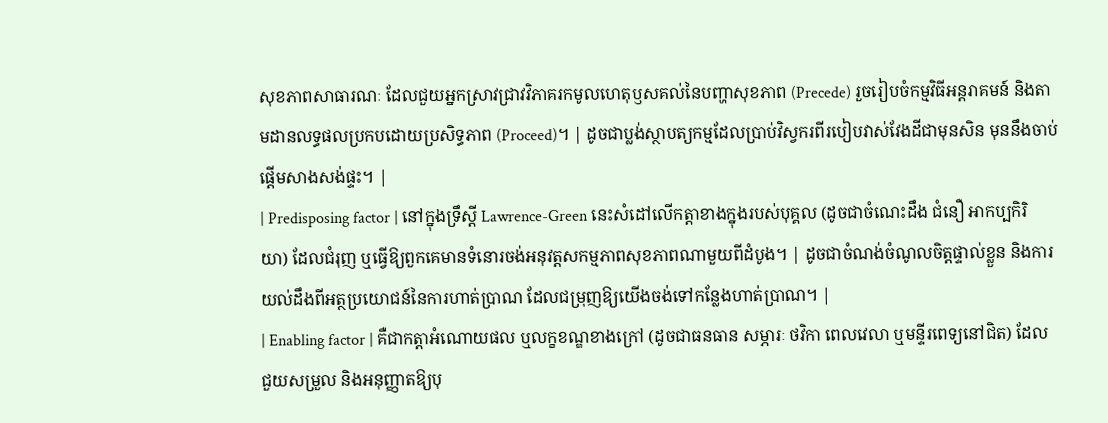សុខភាពសាធារណៈ ដែលជួយអ្នកស្រាវជ្រាវវិភាគរកមូលហេតុឫសគល់នៃបញ្ហាសុខភាព (Precede) រួចរៀបចំកម្មវិធីអន្តរាគមន៍ និងតាមដានលទ្ធផលប្រកបដោយប្រសិទ្ធភាព (Proceed)។ | ដូចជាប្លង់ស្ថាបត្យកម្មដែលប្រាប់វិស្វករពីរបៀបវាស់វែងដីជាមុនសិន មុននឹងចាប់ផ្តើមសាងសង់ផ្ទះ។ |
| Predisposing factor | នៅក្នុងទ្រឹស្តី Lawrence-Green នេះសំដៅលើកត្តាខាងក្នុងរបស់បុគ្គល (ដូចជាចំណេះដឹង ជំនឿ អាកប្បកិរិយា) ដែលជំរុញ ឬធ្វើឱ្យពួកគេមានទំនោរចង់អនុវត្តសកម្មភាពសុខភាពណាមួយពីដំបូង។ | ដូចជាចំណង់ចំណូលចិត្តផ្ទាល់ខ្លួន និងការយល់ដឹងពីអត្ថប្រយោជន៍នៃការហាត់ប្រាណ ដែលជម្រុញឱ្យយើងចង់ទៅកន្លែងហាត់ប្រាណ។ |
| Enabling factor | គឺជាកត្តាអំណោយផល ឬលក្ខខណ្ឌខាងក្រៅ (ដូចជាធនធាន សម្ភារៈ ថវិកា ពេលវេលា ឬមន្ទីរពេទ្យនៅជិត) ដែលជួយសម្រួល និងអនុញ្ញាតឱ្យបុ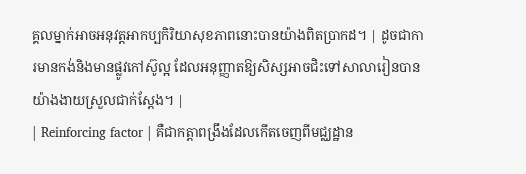គ្គលម្នាក់អាចអនុវត្តអាកប្បកិរិយាសុខភាពនោះបានយ៉ាងពិតប្រាកដ។ | ដូចជាការមានកង់និងមានផ្លូវកៅស៊ូល្អ ដែលអនុញ្ញាតឱ្យសិស្សអាចជិះទៅសាលារៀនបានយ៉ាងងាយស្រួលជាក់ស្តែង។ |
| Reinforcing factor | គឺជាកត្តាពង្រឹងដែលកើតចេញពីមជ្ឈដ្ឋាន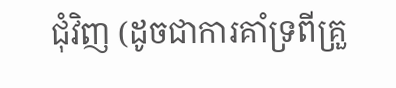ជុំវិញ (ដូចជាការគាំទ្រពីគ្រួ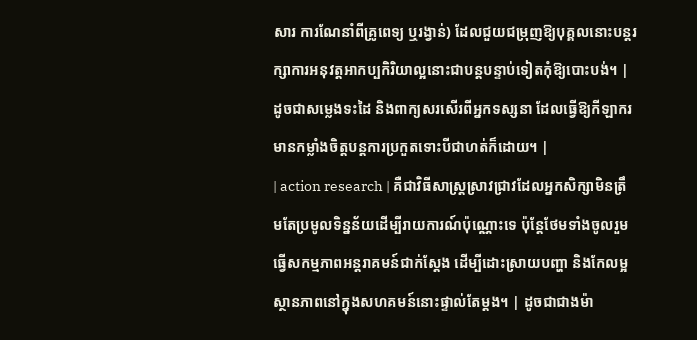សារ ការណែនាំពីគ្រូពេទ្យ ឬរង្វាន់) ដែលជួយជម្រុញឱ្យបុគ្គលនោះបន្តរក្សាការអនុវត្តអាកប្បកិរិយាល្អនោះជាបន្តបន្ទាប់ទៀតកុំឱ្យបោះបង់។ | ដូចជាសម្លេងទះដៃ និងពាក្យសរសើរពីអ្នកទស្សនា ដែលធ្វើឱ្យកីឡាករមានកម្លាំងចិត្តបន្តការប្រកួតទោះបីជាហត់ក៏ដោយ។ |
| action research | គឺជាវិធីសាស្ត្រស្រាវជ្រាវដែលអ្នកសិក្សាមិនត្រឹមតែប្រមូលទិន្នន័យដើម្បីរាយការណ៍ប៉ុណ្ណោះទេ ប៉ុន្តែថែមទាំងចូលរួមធ្វើសកម្មភាពអន្តរាគមន៍ជាក់ស្តែង ដើម្បីដោះស្រាយបញ្ហា និងកែលម្អស្ថានភាពនៅក្នុងសហគមន៍នោះផ្ទាល់តែម្តង។ | ដូចជាជាងម៉ា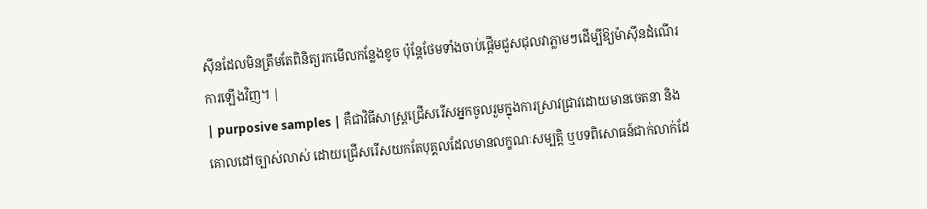ស៊ីនដែលមិនត្រឹមតែពិនិត្យរកមើលកន្លែងខូច ប៉ុន្តែថែមទាំងចាប់ផ្តើមជួសជុលវាភ្លាមៗដើម្បីឱ្យម៉ាស៊ីនដំណើរការឡើងវិញ។ |
| purposive samples | គឺជាវិធីសាស្ត្រជ្រើសរើសអ្នកចូលរួមក្នុងការស្រាវជ្រាវដោយមានចេតនា និងគោលដៅច្បាស់លាស់ ដោយជ្រើសរើសយកតែបុគ្គលដែលមានលក្ខណៈសម្បត្តិ ឬបទពិសោធន៍ជាក់លាក់ដែ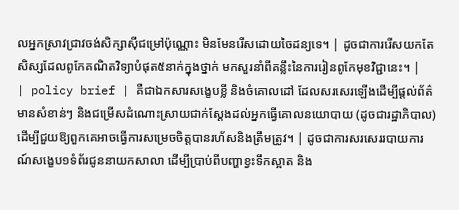លអ្នកស្រាវជ្រាវចង់សិក្សាស៊ីជម្រៅប៉ុណ្ណោះ មិនមែនរើសដោយចៃដន្យទេ។ | ដូចជាការរើសយកតែសិស្សដែលពូកែគណិតវិទ្យាបំផុត៥នាក់ក្នុងថ្នាក់ មកសួរនាំពីគន្លឹះនៃការរៀនពូកែមុខវិជ្ជានេះ។ |
| policy brief | គឺជាឯកសារសង្ខេបខ្លី និងចំគោលដៅ ដែលសរសេរឡើងដើម្បីផ្តល់ព័ត៌មានសំខាន់ៗ និងជម្រើសដំណោះស្រាយជាក់ស្តែងដល់អ្នកធ្វើគោលនយោបាយ (ដូចជារដ្ឋាភិបាល) ដើម្បីជួយឱ្យពួកគេអាចធ្វើការសម្រេចចិត្តបានរហ័សនិងត្រឹមត្រូវ។ | ដូចជាការសរសេររបាយការណ៍សង្ខេប១ទំព័រជូននាយកសាលា ដើម្បីប្រាប់ពីបញ្ហាខ្វះទឹកស្អាត និង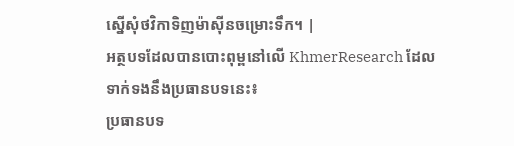ស្នើសុំថវិកាទិញម៉ាស៊ីនចម្រោះទឹក។ |
អត្ថបទដែលបានបោះពុម្ពនៅលើ KhmerResearch ដែលទាក់ទងនឹងប្រធានបទនេះ៖
ប្រធានបទ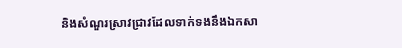និងសំណួរស្រាវជ្រាវដែលទាក់ទងនឹងឯកសា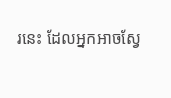រនេះ ដែលអ្នកអាចស្វែ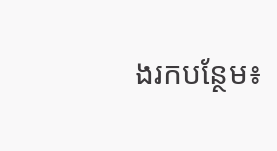ងរកបន្ថែម៖